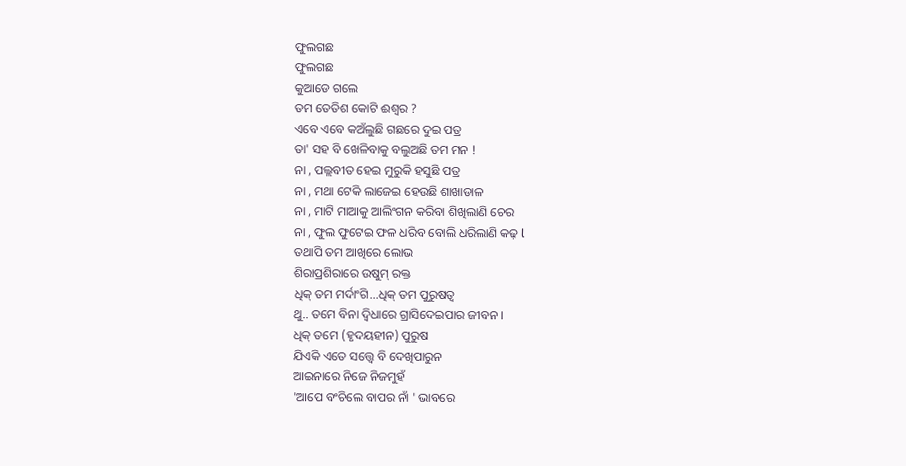ଫୁଲଗଛ
ଫୁଲଗଛ
କୁଆଡେ ଗଲେ
ତମ ତେତିଶ କୋଟି ଈଶ୍ବର ?
ଏବେ ଏବେ କଅଁଲୁଛି ଗଛରେ ଦୁଇ ପତ୍ର
ତା' ସହ ବି ଖେଳିବାକୁ ବଲୁଅଛି ତମ ମନ !
ନା , ପଲ୍ଲବୀତ ହେଇ ମୁରୁକି ହସୁଛି ପତ୍ର
ନା , ମଥା ଟେକି ଲାଜେଇ ହେଉଛି ଶାଖାଡାଳ
ନା , ମାଟି ମାଆକୁ ଆଲିଂଗନ କରିବା ଶିଖିଲାଣି ଚେର
ନା , ଫୁଲ ଫୁଟେଇ ଫଳ ଧରିବ ବୋଲି ଧରିଲାଣି କଢ଼ l
ତଥାପି ତମ ଆଖିରେ ଲୋଭ
ଶିରାପ୍ରଶିରାରେ ଉଷୁମ୍ ରକ୍ତ
ଧିକ୍ ତମ ମର୍ଦାଂଗି...ଧିକ୍ ତମ ପୁରୁଷତ୍ୱ
ଥୁ.. ତମେ ବିନା ଦ୍ଵିଧାରେ ଗ୍ରାସିଦେଇପାର ଜୀବନ ।
ଧିକ୍ ତମେ (ହୃଦୟହୀନ) ପୁରୁଷ
ଯିଏକି ଏତେ ସତ୍ତ୍ଵେ ବି ଦେଖିପାରୁନ
ଆଇନାରେ ନିଜେ ନିଜମୁହଁ
'ଆପେ ବଂଚିଲେ ବାପର ନାଁ ' ଭାବରେ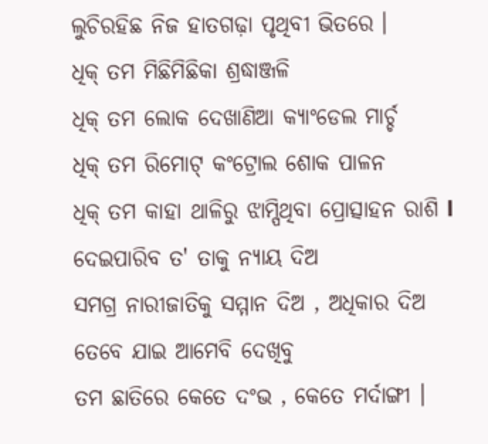ଲୁଚିରହିଛ ନିଜ ହାତଗଢ଼ା ପୃଥିବୀ ଭିତରେ ।
ଧିକ୍ ତମ ମିଛିମିଛିକା ଶ୍ରଦ୍ଧାଞ୍ଜଳି
ଧିକ୍ ତମ ଲୋକ ଦେଖାଣିଆ କ୍ୟାଂଡେଲ ମାର୍ଚ୍ଚ
ଧିକ୍ ତମ ରିମୋଟ୍ କଂଟ୍ରୋଲ ଶୋକ ପାଳନ
ଧିକ୍ ତମ କାହା ଥାଳିରୁ ଝାମ୍ପିଥିବା ପ୍ରୋତ୍ସାହନ ରାଶି l
ଦେଇପାରିବ ତ' ତାକୁ ନ୍ୟାୟ ଦିଅ
ସମଗ୍ର ନାରୀଜାତିକୁ ସମ୍ମାନ ଦିଅ , ଅଧିକାର ଦିଅ
ତେବେ ଯାଇ ଆମେବି ଦେଖିବୁ
ତମ ଛାତିରେ କେତେ ଦଂଭ , କେତେ ମର୍ଦାଙ୍ଗୀ ।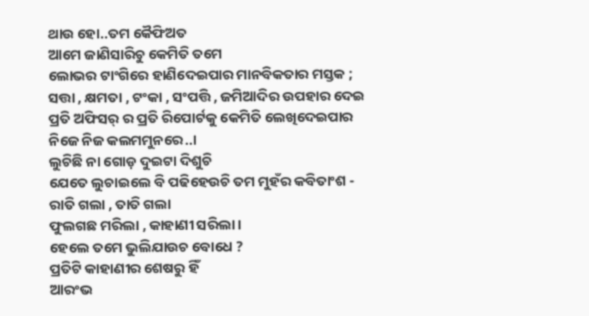ଥାଉ ହୋ..ତମ କୈଫିଅତ
ଆମେ ଜାଣିସାରିଚୁ କେମିତି ତମେ
ଲୋଭର ଟାଂଗିରେ ହାଣିଦେଇପାର ମାନବିକତାର ମସ୍ତକ ;
ସତ୍ତା , କ୍ଷମତା , ଟଂକା , ସଂପତ୍ତି , ଜମିଆଦିର ଉପହାର ଦେଇ
ପ୍ରତି ଅଫିସର୍ ର ପ୍ରତି ରିପୋର୍ଟକୁ କେମିତି ଲେଖିଦେଇପାର
ନିଜେ ନିଜ କଲମମୁନରେ..।
ଲୁଚିଛି ନା ଗୋଡ଼ ଦୁଇଟା ଦିଶୁଚି
ଯେତେ ଲୁଚାଇଲେ ବି ପଢିହେଉଚି ତମ ମୁହଁର କବିତାଂଶ -
ରାତି ଗଲା , ତାତି ଗଲା
ଫୁଲଗଛ ମରିଲା , କାହାଣୀ ସରିଲା ।
ହେଲେ ତମେ ଭୁଲିଯାଉଚ ବୋଧେ ?
ପ୍ରତିଟି କାହାଣୀର ଶେଷରୁ ହିଁ
ଆରଂଭ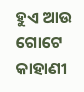ହୁଏ ଆଉ ଗୋଟେ କାହାଣୀ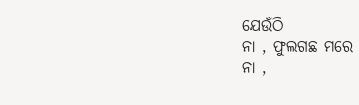ଯେଉଁଠି
ନା , ଫୁଲଗଛ ମରେ
ନା ,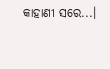କାହାଣୀ ସରେ...।